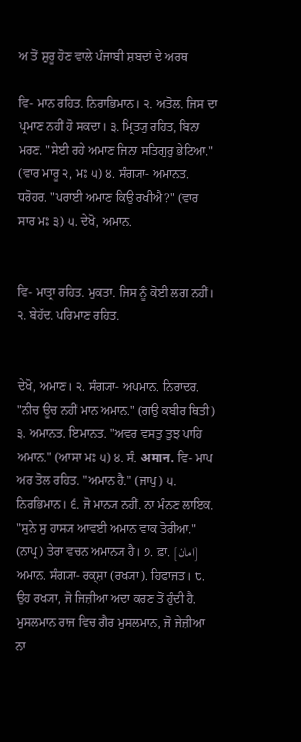ਅ ਤੋਂ ਸ਼ੁਰੂ ਹੋਣ ਵਾਲੇ ਪੰਜਾਬੀ ਸ਼ਬਦਾਂ ਦੇ ਅਰਥ

ਵਿ- ਮਾਨ ਰਹਿਤ. ਨਿਰਾਭਿਮਾਨ। ੨. ਅਤੋਲ. ਜਿਸ ਦਾ ਪ੍ਰਮਾਣ ਨਹੀਂ ਹੋ ਸਕਦਾ। ੩. ਮ੍ਰਿਤ੍ਯੁ ਰਹਿਤ, ਬਿਨਾ ਮਰਣ. "ਸੇਈ ਰਹੇ ਅਮਾਣ ਜਿਨਾ ਸਤਿਗੁਰੁ ਭੇਟਿਆ." (ਵਾਰ ਮਾਰੂ ੨, ਮਃ ੫) ੪. ਸੰਗ੍ਯਾ- ਅਮਾਨਤ. ਧਰੋਹਰ. "ਪਰਾਈ ਅਮਾਣ ਕਿਉ ਰਖੀਐ?" (ਵਾਰ ਸਾਰ ਮਃ ੩) ੫. ਦੇਖੋ, ਅਮਾਨ.


ਵਿ- ਮਾਤ੍ਰਾ ਰਹਿਤ. ਮੁਕਤਾ. ਜਿਸ ਨੂੰ ਕੋਈ ਲਗ ਨਹੀਂ। ੨. ਬੇਹੱਦ. ਪਰਿਮਾਣ ਰਹਿਤ.


ਦੇਖੋ, ਅਮਾਣ। ੨. ਸੰਗ੍ਯਾ- ਅਪਮਾਨ. ਨਿਰਾਦਰ. "ਨੀਚ ਊਚ ਨਹੀਂ ਮਾਨ ਅਮਾਨ." (ਗਉ ਕਬੀਰ ਥਿਤੀ) ੩. ਅਮਾਨਤ. ਇਮਾਨਤ. "ਅਵਰ ਵਸਤੁ ਤੁਝ ਪਾਹਿ ਅਮਾਨ." (ਆਸਾ ਮਃ ੫) ੪. ਸੰ. अमान. ਵਿ- ਮਾਪ ਅਰ ਤੋਲ ਰਹਿਤ. "ਅਮਾਨ ਹੈ." (ਜਾਪੁ) ੫. ਨਿਰਭਿਮਾਨ। ੬. ਜੋ ਮਾਨ੍ਯ ਨਹੀਂ. ਨਾ ਮੰਨਣ ਲਾਇਕ. "ਸੁਨੇ ਸੁ ਹਾਸ੍ਯ ਆਵਈ ਅਮਾਨ ਵਾਕ ਤੋਰੀਆ." (ਨਾਪ੍ਰ) ਤੇਰਾ ਵਚਨ ਅਮਾਨ੍ਯ ਹੈ। ੭. ਫ਼ਾ. [امان] ਅਮਾਨ. ਸੰਗ੍ਯਾ- ਰਕ੍ਸ਼ਾ (ਰਖ੍ਯਾ). ਹਿਫਾਜਤ। ੮. ਉਹ ਰਖ੍ਯਾ, ਜੋ ਜਿਜ਼ੀਆ ਅਦਾ ਕਰਣ ਤੋਂ ਹੁੰਦੀ ਹੈ. ਮੁਸਲਮਾਨ ਰਾਜ ਵਿਚ ਗੈਰ ਮੁਸਲਮਾਨ, ਜੋ ਜੇਜ਼ੀਆ ਨਾ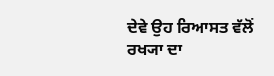ਦੇਵੇ ਉਹ ਰਿਆਸਤ ਵੱਲੋਂ ਰਖ੍ਯਾ ਦਾ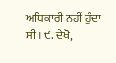ਅਧਿਕਾਰੀ ਨਹੀਂ ਹੁੰਦਾ ਸੀ। ੯. ਦੇਖੋ,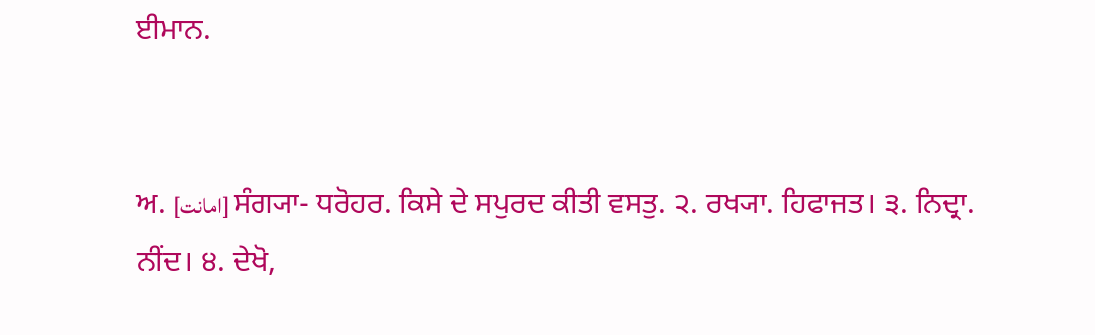ਈਮਾਨ.


ਅ. [امانت] ਸੰਗ੍ਯਾ- ਧਰੋਹਰ. ਕਿਸੇ ਦੇ ਸਪੁਰਦ ਕੀਤੀ ਵਸਤੁ. ੨. ਰਖ੍ਯਾ. ਹਿਫਾਜਤ। ੩. ਨਿਦ੍ਰਾ. ਨੀਂਦ। ੪. ਦੇਖੋ,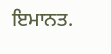ਇਮਾਨਤ.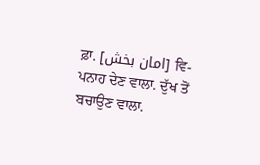ਫ਼ਾ. [امان بخش] ਵਿ- ਪਨਾਹ ਦੇਣ ਵਾਲਾ. ਦੁੱਖ ਤੋਂ ਬਚਾਉਣ ਵਾਲਾ.